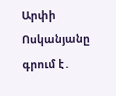Արփի Ոսկանյանը գրում է․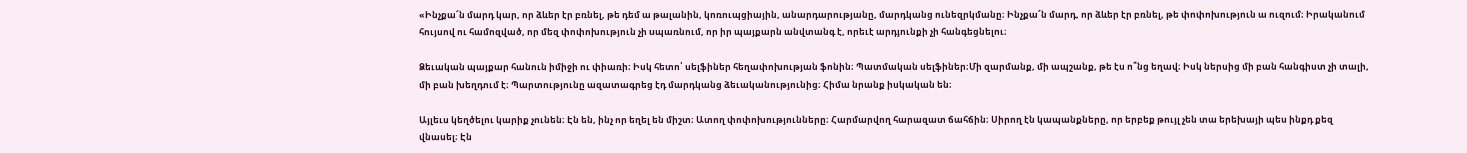«Ինչքա՜ն մարդ կար, որ ձևեր էր բռնել, թե դեմ ա թալանին, կոռուպցիային, անարդարությանը, մարդկանց ունեզրկմանը։ Ինչքա՜ն մարդ, որ ձևեր էր բռնել, թե փոփոխություն ա ուզում։ Իրականում հույսով ու համոզված, որ մեզ փոփոխություն չի uպառնում, որ իր պայքարն անվտանգ է, որեւէ արդյունքի չի հանգեցնելու։

Ձեւական պայքար հանուն իմիջի ու փիառի։ Իսկ հետո՝ սելֆիներ հեղափոխության ֆոնին։ Պատմական սելֆիներ։Մի զարմանք, մի ապշանք, թե էս ո՞նց եղավ։ Իսկ ներսից մի բան հանգիստ չի տալի, մի բան խեղդում է։ Պարտությունը ազատագրեց էդ մարդկանց ձեւականությունից։ Հիմա նրանք իսկական են։

Այլեւս կեղծելու կարիք չունեն։ Էն են, ինչ որ եղել են միշտ։ Ատող փոփոխությունները։ Հարմարվող հարազատ ճահճին։ Սիրող էն կապանքները, որ երբեք թույլ չեն տա երեխայի պես ինքդ քեզ վնասել։ Էն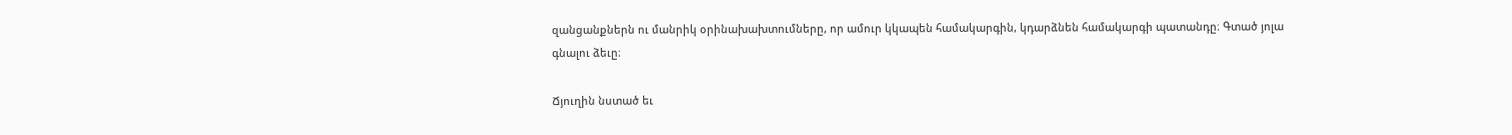զանցանքներն ու մանրիկ օրինախախտումները, որ ամուր կկապեն համակարգին, կդարձնեն համակարգի պատանդը։ Գտած յոլա գնալու ձեւը։

Ճյուղին նստած եւ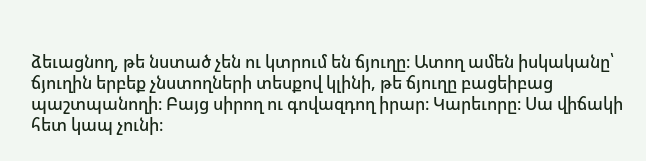ձեւացնող, թե նստած չեն ու կտրում են ճյուղը։ Ատող ամեն իսկականը՝ ճյուղին երբեք չնստողների տեսքով կլինի, թե ճյուղը բացեիբաց պաշտպանողի։ Բայց սիրող ու գովազդող իրար։ Կարեւորը։ Սա վիճակի հետ կապ չունի։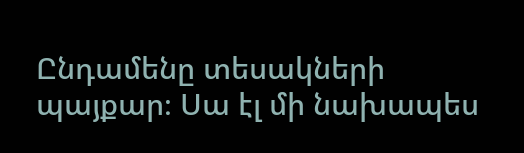Ընդամենը տեսակների պայքար։ Սա էլ մի նախապես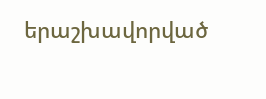երաշխավորված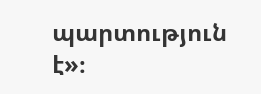պարտություն է»։